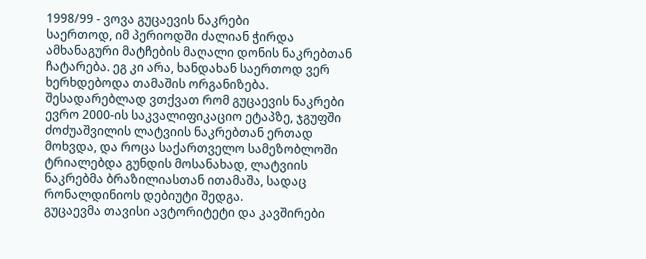1998/99 - ვოვა გუცაევის ნაკრები
საერთოდ, იმ პერიოდში ძალიან ჭირდა ამხანაგური მატჩების მაღალი დონის ნაკრებთან ჩატარება. ეგ კი არა, ხანდახან საერთოდ ვერ ხერხდებოდა თამაშის ორგანიზება. შესადარებლად ვთქვათ რომ გუცაევის ნაკრები ევრო 2000-ის საკვალიფიკაციო ეტაპზე, ჯგუფში ძოძუაშვილის ლატვიის ნაკრებთან ერთად მოხვდა, და როცა საქართველო სამეზობლოში ტრიალებდა გუნდის მოსანახად, ლატვიის ნაკრებმა ბრაზილიასთან ითამაშა, სადაც რონალდინიოს დებიუტი შედგა.
გუცაევმა თავისი ავტორიტეტი და კავშირები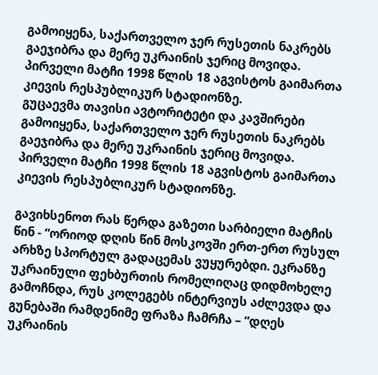გამოიყენა, საქართველო ჯერ რუსეთის ნაკრებს გაეჯიბრა და მერე უკრაინის ჯერიც მოვიდა. პირველი მატჩი 1998 წლის 18 აგვისტოს გაიმართა კიევის რესპუბლიკურ სტადიონზე.
გუცაევმა თავისი ავტორიტეტი და კავშირები გამოიყენა, საქართველო ჯერ რუსეთის ნაკრებს გაეჯიბრა და მერე უკრაინის ჯერიც მოვიდა. პირველი მატჩი 1998 წლის 18 აგვისტოს გაიმართა კიევის რესპუბლიკურ სტადიონზე.

გავიხსენოთ რას წერდა გაზეთი სარბიელი მატჩის წინ - “ორიოდ დღის წინ მოსკოვში ერთ-ერთ რუსულ არხზე სპორტულ გადაცემას ვუყურებდი. ეკრანზე უკრაინული ფეხბურთის რომელიღაც დიდმოხელე გამოჩნდა, რუს კოლეგებს ინტერვიუს აძლევდა და გუნებაში რამდენიმე ფრაზა ჩამრჩა – “დღეს უკრაინის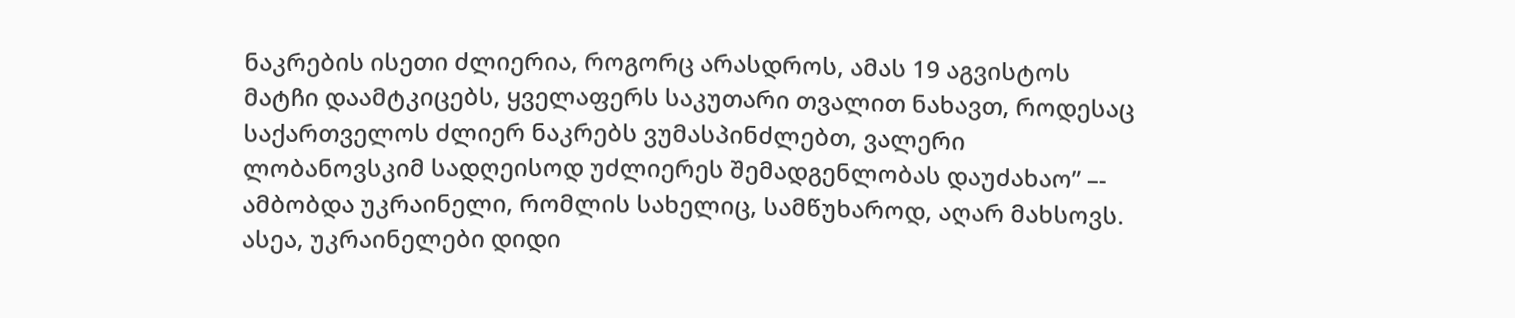ნაკრების ისეთი ძლიერია, როგორც არასდროს, ამას 19 აგვისტოს მატჩი დაამტკიცებს, ყველაფერს საკუთარი თვალით ნახავთ, როდესაც საქართველოს ძლიერ ნაკრებს ვუმასპინძლებთ, ვალერი ლობანოვსკიმ სადღეისოდ უძლიერეს შემადგენლობას დაუძახაო” –- ამბობდა უკრაინელი, რომლის სახელიც, სამწუხაროდ, აღარ მახსოვს. ასეა, უკრაინელები დიდი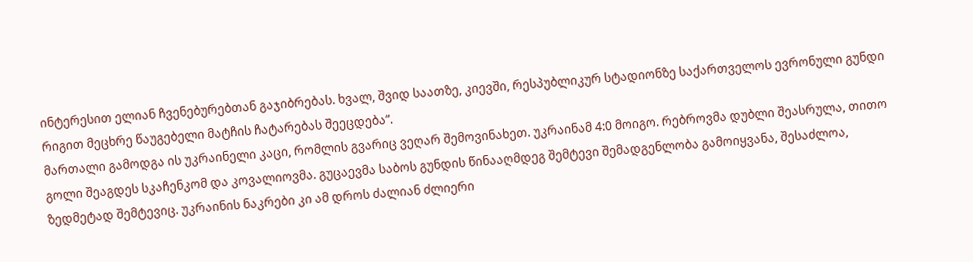ინტერესით ელიან ჩვენებურებთან გაჯიბრებას. ხვალ, შვიდ საათზე, კიევში, რესპუბლიკურ სტადიონზე საქართველოს ევრონული გუნდი რიგით მეცხრე წაუგებელი მატჩის ჩატარებას შეეცდება”.
მართალი გამოდგა ის უკრაინელი კაცი, რომლის გვარიც ვეღარ შემოვინახეთ. უკრაინამ 4:0 მოიგო. რებროვმა დუბლი შეასრულა, თითო გოლი შეაგდეს სკაჩენკომ და კოვალიოვმა. გუცაევმა საბოს გუნდის წინააღმდეგ შემტევი შემადგენლობა გამოიყვანა, შესაძლოა, ზედმეტად შემტევიც. უკრაინის ნაკრები კი ამ დროს ძალიან ძლიერი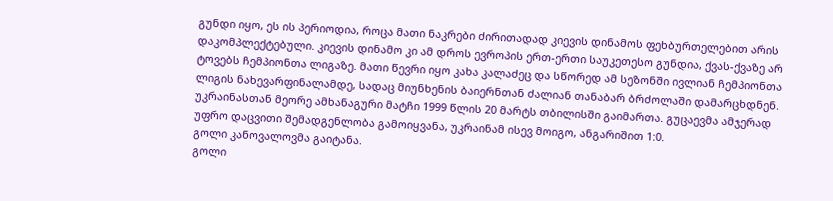გუნდი იყო, ეს ის პერიოდია, როცა მათი ნაკრები ძირითადად კიევის დინამოს ფეხბურთელებით არის დაკომპლექტებული. კიევის დინამო კი ამ დროს ევროპის ერთ-ერთი საუკეთესო გუნდია, ქვას-ქვაზე არ ტოვებს ჩემპიონთა ლიგაზე. მათი წევრი იყო კახა კალაძეც და სწორედ ამ სეზონში ივლიან ჩემპიონთა ლიგის ნახევარფინალამდე, სადაც მიუნხენის ბაიერნთან ძალიან თანაბარ ბრძოლაში დამარცხდნენ. უკრაინასთან მეორე ამხანაგური მატჩი 1999 წლის 20 მარტს თბილისში გაიმართა. გუცაევმა ამჯერად უფრო დაცვითი შემადგენლობა გამოიყვანა, უკრაინამ ისევ მოიგო, ანგარიშით 1:0.
გოლი კანოვალოვმა გაიტანა.
გოლი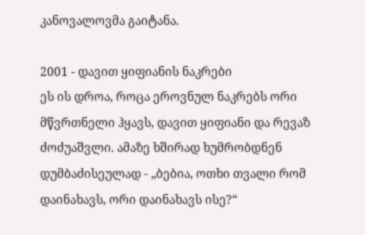კანოვალოვმა გაიტანა.

2001 - დავით ყიფიანის ნაკრები
ეს ის დროა, როცა ეროვნულ ნაკრებს ორი მწვრთნელი ჰყავს, დავით ყიფიანი და რევაზ ძოძუაშვლი. ამაზე ხშირად ხუმრობდნენ დუმბაძისეულად - „ბებია, ოთხი თვალი რომ დაინახავს, ორი დაინახავს ისე?“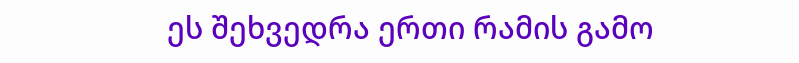ეს შეხვედრა ერთი რამის გამო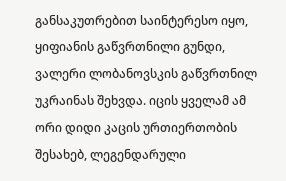განსაკუთრებით საინტერესო იყო, ყიფიანის გაწვრთნილი გუნდი, ვალერი ლობანოვსკის გაწვრთნილ უკრაინას შეხვდა. იცის ყველამ ამ ორი დიდი კაცის ურთიერთობის შესახებ, ლეგენდარული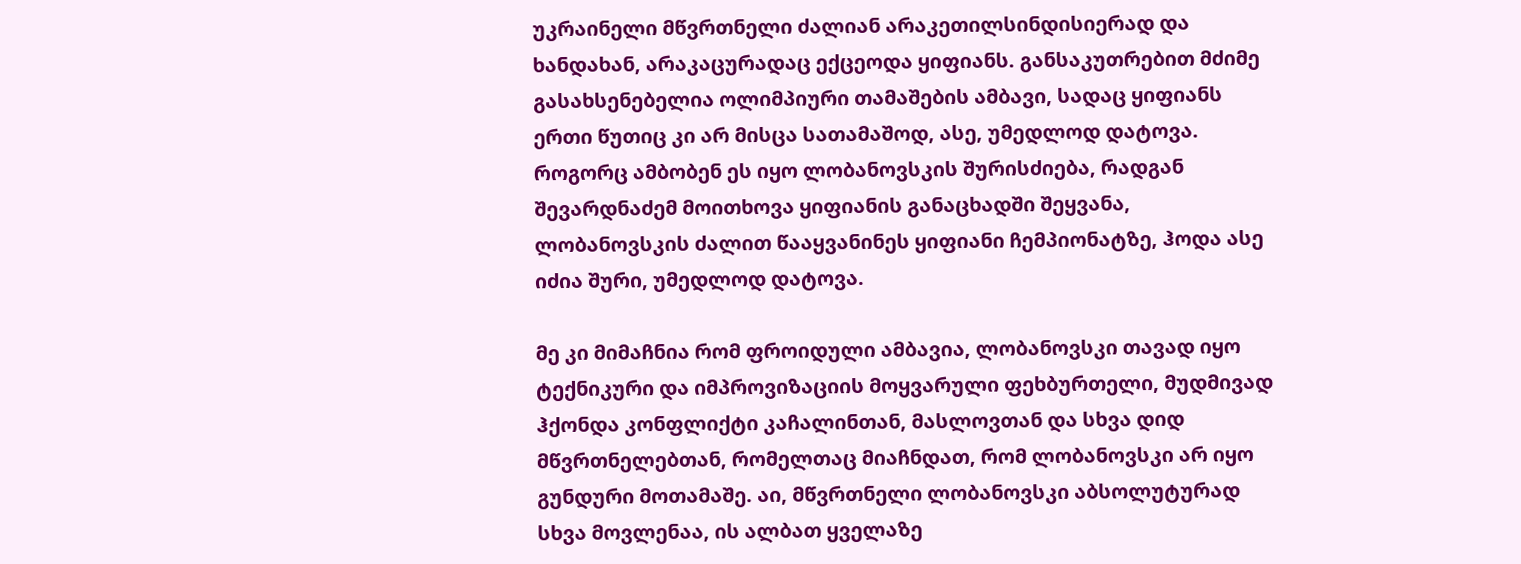უკრაინელი მწვრთნელი ძალიან არაკეთილსინდისიერად და ხანდახან, არაკაცურადაც ექცეოდა ყიფიანს. განსაკუთრებით მძიმე გასახსენებელია ოლიმპიური თამაშების ამბავი, სადაც ყიფიანს ერთი წუთიც კი არ მისცა სათამაშოდ, ასე, უმედლოდ დატოვა. როგორც ამბობენ ეს იყო ლობანოვსკის შურისძიება, რადგან შევარდნაძემ მოითხოვა ყიფიანის განაცხადში შეყვანა, ლობანოვსკის ძალით წააყვანინეს ყიფიანი ჩემპიონატზე, ჰოდა ასე იძია შური, უმედლოდ დატოვა.

მე კი მიმაჩნია რომ ფროიდული ამბავია, ლობანოვსკი თავად იყო ტექნიკური და იმპროვიზაციის მოყვარული ფეხბურთელი, მუდმივად ჰქონდა კონფლიქტი კაჩალინთან, მასლოვთან და სხვა დიდ მწვრთნელებთან, რომელთაც მიაჩნდათ, რომ ლობანოვსკი არ იყო გუნდური მოთამაშე. აი, მწვრთნელი ლობანოვსკი აბსოლუტურად სხვა მოვლენაა, ის ალბათ ყველაზე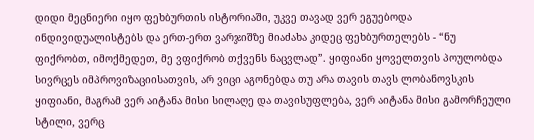დიდი მეცნიერი იყო ფეხბურთის ისტორიაში, უკვე თავად ვერ ეგუებოდა ინდივიდუალისტებს და ერთ-ერთ ვარჯიშზე მიაძახა კიდეც ფეხბურთელებს - “ნუ ფიქრობთ, იმოქმედეთ, მე ვფიქრობ თქვენს ნაცვლად”. ყიფიანი ყოველთვის პოულობდა სივრცეს იმპროვიზაციისათვის, არ ვიცი აგონებდა თუ არა თავის თავს ლობანოვსკის ყიფიანი, მაგრამ ვერ აიტანა მისი სილაღე და თავისუფლება, ვერ აიტანა მისი გამორჩეული სტილი, ვერც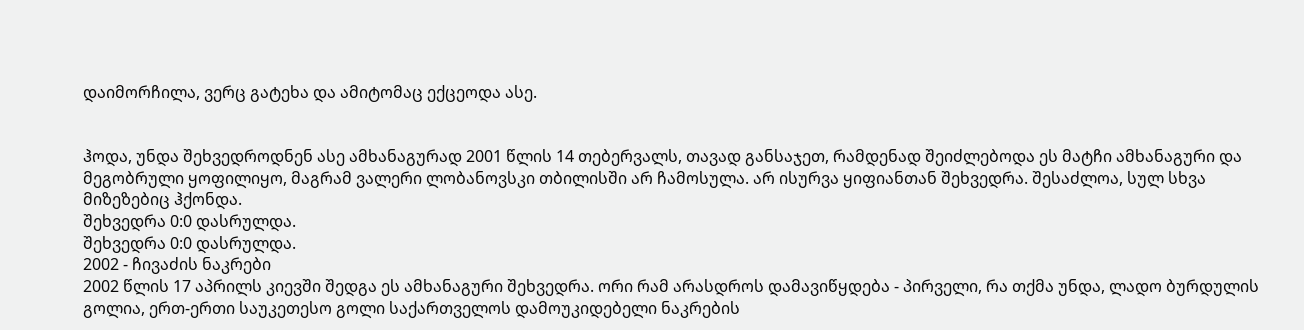დაიმორჩილა, ვერც გატეხა და ამიტომაც ექცეოდა ასე.


ჰოდა, უნდა შეხვედროდნენ ასე ამხანაგურად 2001 წლის 14 თებერვალს, თავად განსაჯეთ, რამდენად შეიძლებოდა ეს მატჩი ამხანაგური და მეგობრული ყოფილიყო, მაგრამ ვალერი ლობანოვსკი თბილისში არ ჩამოსულა. არ ისურვა ყიფიანთან შეხვედრა. შესაძლოა, სულ სხვა მიზეზებიც ჰქონდა.
შეხვედრა 0:0 დასრულდა.
შეხვედრა 0:0 დასრულდა.
2002 - ჩივაძის ნაკრები
2002 წლის 17 აპრილს კიევში შედგა ეს ამხანაგური შეხვედრა. ორი რამ არასდროს დამავიწყდება - პირველი, რა თქმა უნდა, ლადო ბურდულის გოლია, ერთ-ერთი საუკეთესო გოლი საქართველოს დამოუკიდებელი ნაკრების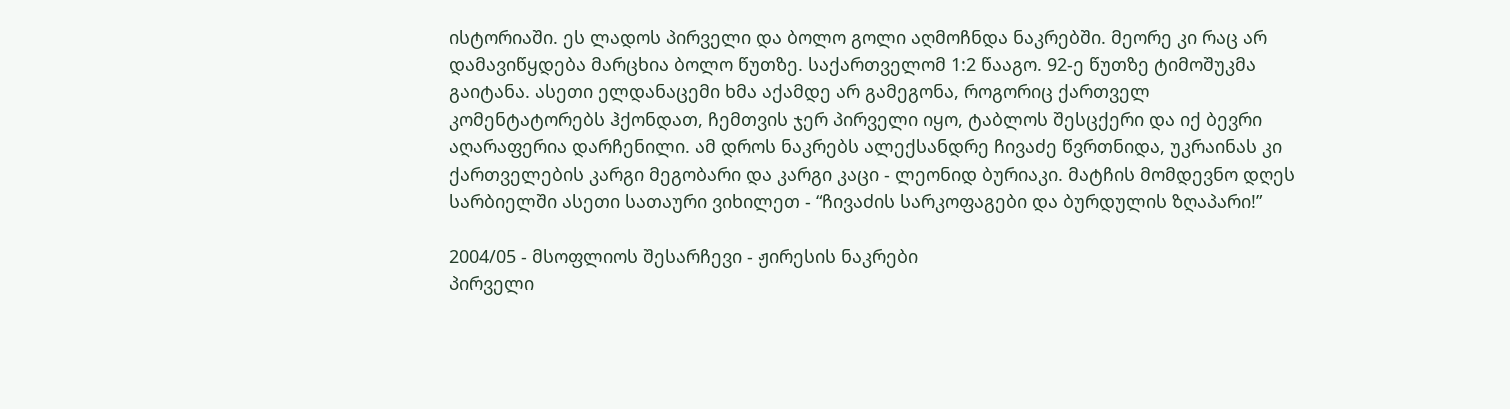ისტორიაში. ეს ლადოს პირველი და ბოლო გოლი აღმოჩნდა ნაკრებში. მეორე კი რაც არ დამავიწყდება მარცხია ბოლო წუთზე. საქართველომ 1:2 წააგო. 92-ე წუთზე ტიმოშუკმა გაიტანა. ასეთი ელდანაცემი ხმა აქამდე არ გამეგონა, როგორიც ქართველ კომენტატორებს ჰქონდათ, ჩემთვის ჯერ პირველი იყო, ტაბლოს შესცქერი და იქ ბევრი აღარაფერია დარჩენილი. ამ დროს ნაკრებს ალექსანდრე ჩივაძე წვრთნიდა, უკრაინას კი ქართველების კარგი მეგობარი და კარგი კაცი - ლეონიდ ბურიაკი. მატჩის მომდევნო დღეს სარბიელში ასეთი სათაური ვიხილეთ - “ჩივაძის სარკოფაგები და ბურდულის ზღაპარი!”

2004/05 - მსოფლიოს შესარჩევი - ჟირესის ნაკრები
პირველი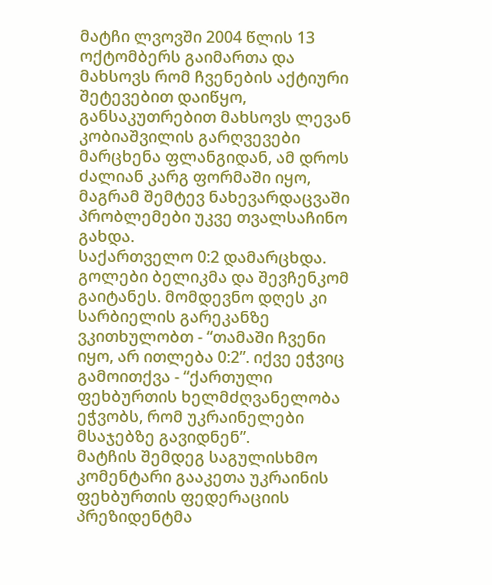მატჩი ლვოვში 2004 წლის 13 ოქტომბერს გაიმართა და მახსოვს რომ ჩვენების აქტიური შეტევებით დაიწყო, განსაკუთრებით მახსოვს ლევან კობიაშვილის გარღვევები მარცხენა ფლანგიდან, ამ დროს ძალიან კარგ ფორმაში იყო, მაგრამ შემტევ ნახევარდაცვაში პრობლემები უკვე თვალსაჩინო გახდა.
საქართველო 0:2 დამარცხდა. გოლები ბელიკმა და შევჩენკომ გაიტანეს. მომდევნო დღეს კი სარბიელის გარეკანზე ვკითხულობთ - “თამაში ჩვენი იყო, არ ითლება 0:2”. იქვე ეჭვიც გამოითქვა - “ქართული ფეხბურთის ხელმძღვანელობა ეჭვობს, რომ უკრაინელები მსაჯებზე გავიდნენ”.
მატჩის შემდეგ საგულისხმო კომენტარი გააკეთა უკრაინის ფეხბურთის ფედერაციის პრეზიდენტმა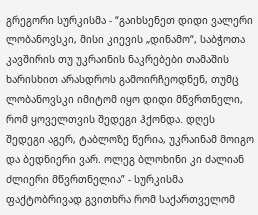გრეგორი სურკისმა - “გაიხსენეთ დიდი ვალერი ლობანოვსკი, მისი კიევის „დინამო“, საბჭოთა კავშირის თუ უკრაინის ნაკრებები თამაშის ხარისხით არასდროს გამოირჩეოდნენ, თუმც ლობანოვსკი იმიტომ იყო დიდი მწვრთნელი, რომ ყოველთვის შედეგი ჰქონდა. დღეს შედეგი აგერ, ტაბლოზე წერია, უკრაინამ მოიგო და ბედნიერი ვარ. ოლეგ ბლოხინი კი ძალიან ძლიერი მწვრთნელია” - სურკისმა ფაქტობრივად გვითხრა რომ საქართველომ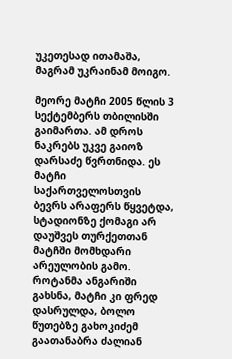უკეთესად ითამაშა, მაგრამ უკრაინამ მოიგო.

მეორე მატჩი 2005 წლის 3 სექტემბერს თბილისში გაიმართა. ამ დროს ნაკრებს უკვე გაიოზ დარსაძე წვრთნიდა. ეს მატჩი საქართველოსთვის ბევრს არაფერს წყვეტდა, სტადიონზე ქომაგი არ დაუშვეს თურქეთთან მატჩში მომხდარი არეულობის გამო. როტანმა ანგარიში გახსნა, მატჩი კი ფრედ დასრულდა, ბოლო წუთებზე გახოკიძემ გაათანაბრა ძალიან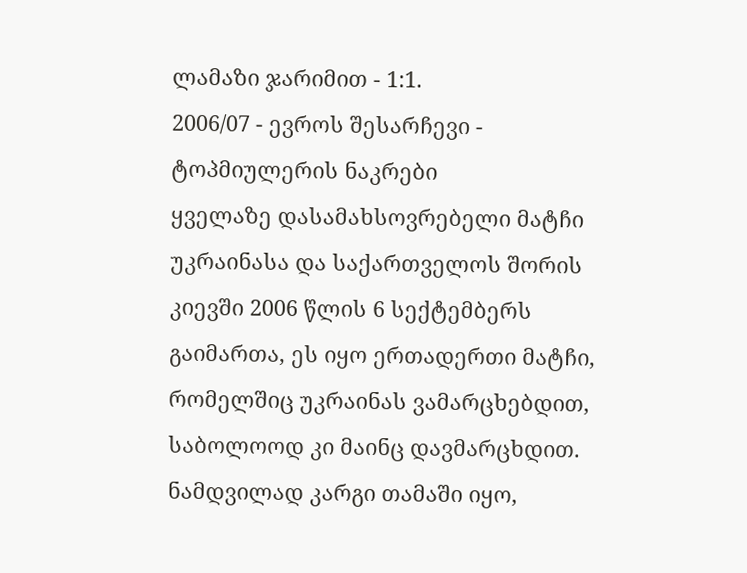ლამაზი ჯარიმით - 1:1.
2006/07 - ევროს შესარჩევი - ტოპმიულერის ნაკრები
ყველაზე დასამახსოვრებელი მატჩი უკრაინასა და საქართველოს შორის კიევში 2006 წლის 6 სექტემბერს გაიმართა, ეს იყო ერთადერთი მატჩი, რომელშიც უკრაინას ვამარცხებდით, საბოლოოდ კი მაინც დავმარცხდით. ნამდვილად კარგი თამაში იყო,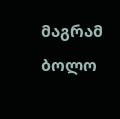მაგრამ ბოლო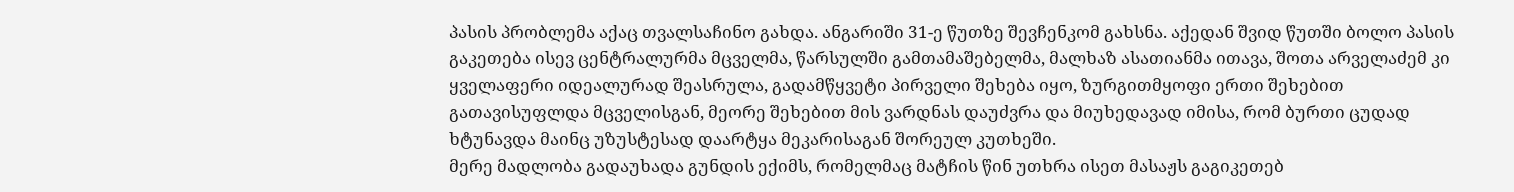პასის პრობლემა აქაც თვალსაჩინო გახდა. ანგარიში 31-ე წუთზე შევჩენკომ გახსნა. აქედან შვიდ წუთში ბოლო პასის გაკეთება ისევ ცენტრალურმა მცველმა, წარსულში გამთამაშებელმა, მალხაზ ასათიანმა ითავა, შოთა არველაძემ კი ყველაფერი იდეალურად შეასრულა, გადამწყვეტი პირველი შეხება იყო, ზურგითმყოფი ერთი შეხებით გათავისუფლდა მცველისგან, მეორე შეხებით მის ვარდნას დაუძვრა და მიუხედავად იმისა, რომ ბურთი ცუდად ხტუნავდა მაინც უზუსტესად დაარტყა მეკარისაგან შორეულ კუთხეში.
მერე მადლობა გადაუხადა გუნდის ექიმს, რომელმაც მატჩის წინ უთხრა ისეთ მასაჟს გაგიკეთებ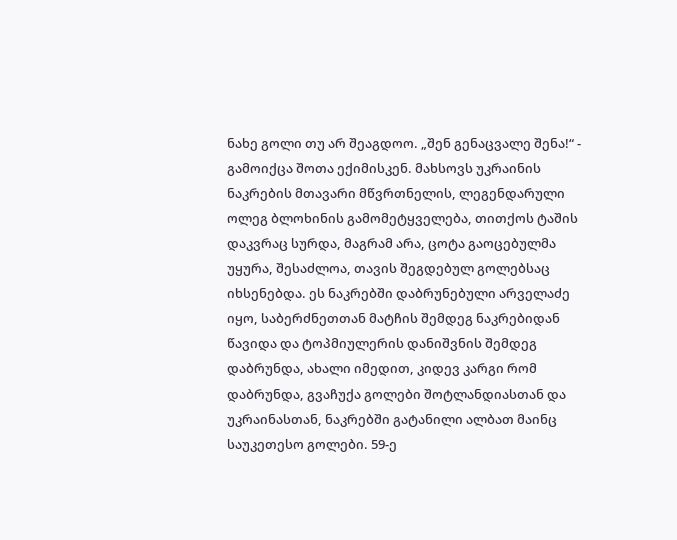ნახე გოლი თუ არ შეაგდოო. „შენ გენაცვალე შენა!“ - გამოიქცა შოთა ექიმისკენ. მახსოვს უკრაინის ნაკრების მთავარი მწვრთნელის, ლეგენდარული ოლეგ ბლოხინის გამომეტყველება, თითქოს ტაშის დაკვრაც სურდა, მაგრამ არა, ცოტა გაოცებულმა უყურა, შესაძლოა, თავის შეგდებულ გოლებსაც იხსენებდა. ეს ნაკრებში დაბრუნებული არველაძე იყო, საბერძნეთთან მატჩის შემდეგ ნაკრებიდან წავიდა და ტოპმიულერის დანიშვნის შემდეგ დაბრუნდა, ახალი იმედით, კიდევ კარგი რომ დაბრუნდა, გვაჩუქა გოლები შოტლანდიასთან და უკრაინასთან, ნაკრებში გატანილი ალბათ მაინც საუკეთესო გოლები. 59-ე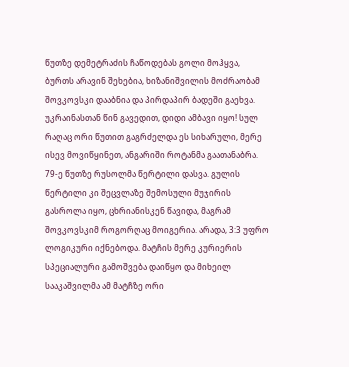წუთზე დემეტრაძის ჩაწოდებას გოლი მოჰყვა, ბურთს არავინ შეხებია, ხიზანიშვილის მოძრაობამ შოვკოვსკი დააბნია და პირდაპირ ბადეში გაეხვა. უკრაინასთან წინ გავედით, დიდი ამბავი იყო! სულ რაღაც ორი წუთით გაგრძელდა ეს სიხარული, მერე ისევ მოვიწყინეთ, ანგარიში როტანმა გაათანაბრა. 79-ე წუთზე რუსოლმა წერტილი დასვა. გულის წერტილი კი შეცვლაზე შემოსული მუჯირის გასროლა იყო, ცხრიანისკენ წავიდა, მაგრამ შოვკოვსკიმ როგორღაც მოიგერია. არადა, 3:3 უფრო ლოგიკური იქნებოდა. მატჩის მერე კურიერის სპეციალური გამოშვება დაიწყო და მიხეილ სააკაშვილმა ამ მატჩზე ორი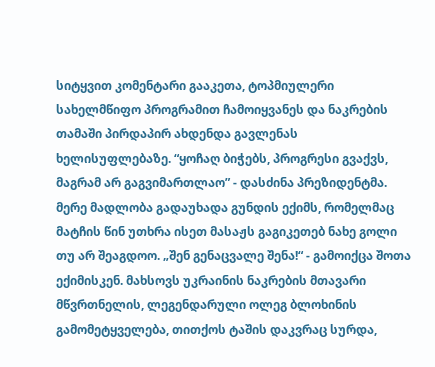სიტყვით კომენტარი გააკეთა, ტოპმიულერი სახელმწიფო პროგრამით ჩამოიყვანეს და ნაკრების თამაში პირდაპირ ახდენდა გავლენას ხელისუფლებაზე. “ყოჩაღ ბიჭებს, პროგრესი გვაქვს, მაგრამ არ გაგვიმართლაო” - დასძინა პრეზიდენტმა.
მერე მადლობა გადაუხადა გუნდის ექიმს, რომელმაც მატჩის წინ უთხრა ისეთ მასაჟს გაგიკეთებ ნახე გოლი თუ არ შეაგდოო. „შენ გენაცვალე შენა!“ - გამოიქცა შოთა ექიმისკენ. მახსოვს უკრაინის ნაკრების მთავარი მწვრთნელის, ლეგენდარული ოლეგ ბლოხინის გამომეტყველება, თითქოს ტაშის დაკვრაც სურდა,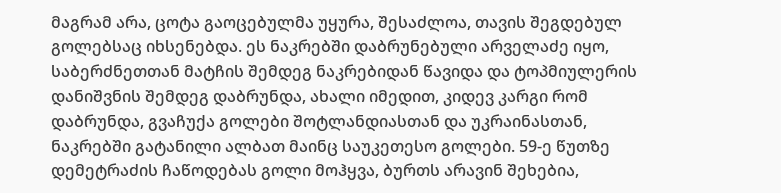მაგრამ არა, ცოტა გაოცებულმა უყურა, შესაძლოა, თავის შეგდებულ გოლებსაც იხსენებდა. ეს ნაკრებში დაბრუნებული არველაძე იყო, საბერძნეთთან მატჩის შემდეგ ნაკრებიდან წავიდა და ტოპმიულერის დანიშვნის შემდეგ დაბრუნდა, ახალი იმედით, კიდევ კარგი რომ დაბრუნდა, გვაჩუქა გოლები შოტლანდიასთან და უკრაინასთან, ნაკრებში გატანილი ალბათ მაინც საუკეთესო გოლები. 59-ე წუთზე დემეტრაძის ჩაწოდებას გოლი მოჰყვა, ბურთს არავინ შეხებია,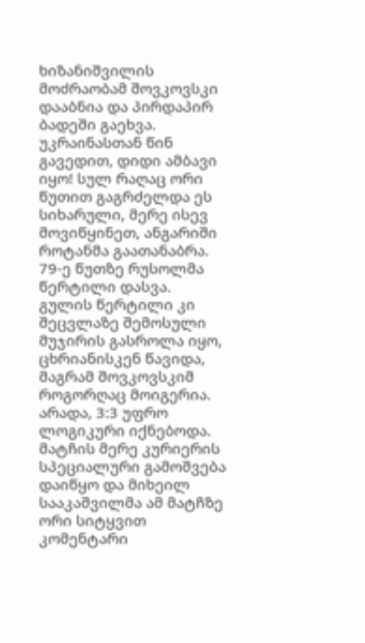ხიზანიშვილის მოძრაობამ შოვკოვსკი დააბნია და პირდაპირ ბადეში გაეხვა. უკრაინასთან წინ გავედით, დიდი ამბავი იყო! სულ რაღაც ორი წუთით გაგრძელდა ეს სიხარული, მერე ისევ მოვიწყინეთ, ანგარიში როტანმა გაათანაბრა. 79-ე წუთზე რუსოლმა წერტილი დასვა. გულის წერტილი კი შეცვლაზე შემოსული მუჯირის გასროლა იყო, ცხრიანისკენ წავიდა, მაგრამ შოვკოვსკიმ როგორღაც მოიგერია. არადა, 3:3 უფრო ლოგიკური იქნებოდა. მატჩის მერე კურიერის სპეციალური გამოშვება დაიწყო და მიხეილ სააკაშვილმა ამ მატჩზე ორი სიტყვით კომენტარი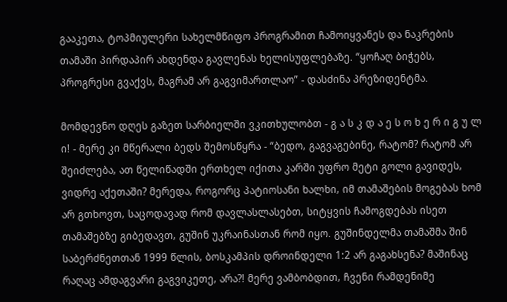გააკეთა, ტოპმიულერი სახელმწიფო პროგრამით ჩამოიყვანეს და ნაკრების თამაში პირდაპირ ახდენდა გავლენას ხელისუფლებაზე. “ყოჩაღ ბიჭებს, პროგრესი გვაქვს, მაგრამ არ გაგვიმართლაო” - დასძინა პრეზიდენტმა.

მომდევნო დღეს გაზეთ სარბიელში ვკითხულობთ - გ ა ს კ დ ა ე ს ო ხ ე რ ი გ უ ლ ი! - მერე კი მწერალი ბედს შემოსწყრა - “ბედო, გაგვაგებინე, რატომ? რატომ არ შეიძლება, ათ წელიწადში ერთხელ იქითა კარში უფრო მეტი გოლი გავიდეს, ვიდრე აქეთაში? მერედა, როგორც პატიოსანი ხალხი, იმ თამაშების მოგებას ხომ არ გთხოვთ, საცოდავად რომ დავლასლასებთ, სიტყვის ჩამოგდებას ისეთ თამაშებზე გიბედავთ, გუშინ უკრაინასთან რომ იყო. გუშინდელმა თამაშმა შინ საბერძნეთთან 1999 წლის, ბოსკამპის დროინდელი 1:2 არ გაგახსენა? მაშინაც რაღაც ამდაგვარი გაგვიკეთე, არა?! მერე ვამბობდით, ჩვენი რამდენიმე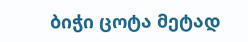ბიჭი ცოტა მეტად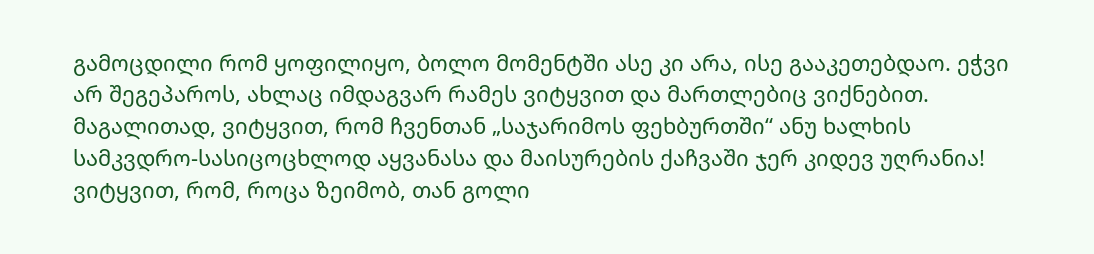გამოცდილი რომ ყოფილიყო, ბოლო მომენტში ასე კი არა, ისე გააკეთებდაო. ეჭვი არ შეგეპაროს, ახლაც იმდაგვარ რამეს ვიტყვით და მართლებიც ვიქნებით. მაგალითად, ვიტყვით, რომ ჩვენთან „საჯარიმოს ფეხბურთში“ ანუ ხალხის სამკვდრო-სასიცოცხლოდ აყვანასა და მაისურების ქაჩვაში ჯერ კიდევ უღრანია! ვიტყვით, რომ, როცა ზეიმობ, თან გოლი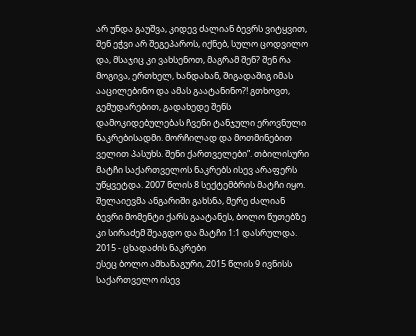არ უნდა გაუშვა, კიდევ ძალიან ბევრს ვიტყვით, შენ ეჭვი არ შეგეპაროს, იქნებ, სულო ცოდვილო და, მსაჯიც კი ვახსენოთ, მაგრამ შენ? შენ რა მოგივა, ერთხელ, ხანდახან, შიგადაშიგ იმას ააცილებინო და ამას გაატანინო?! გთხოვთ, გემუდარებით, გადახედე შენს დამოკიდებულებას ჩვენი ტანჯული ეროვნული ნაკრებისადმი. მორჩილად და მოთმინებით ველით პასუხს. შენი ქართველები”. თბილისური მატჩი საქართველოს ნაკრებს ისევ არაფერს უწყვეტდა. 2007 წლის 8 სექტემბრის მატჩი იყო. შელაიევმა ანგარიში გახსნა, მერე ძალიან ბევრი მომენტი ქარს გაატანეს, ბოლო წუთებზე კი სირაძემ შეაგდო და მატჩი 1:1 დასრულდა.
2015 - ცხადაძის ნაკრები
ესეც ბოლო ამხანაგური, 2015 წლის 9 ივნისს საქართველო ისევ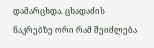დამარცხდა. ცხადაძის ნაკრებზე ორი რამ შეიძლება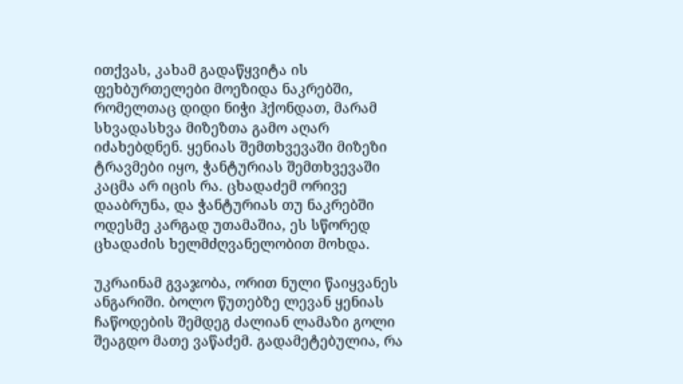ითქვას, კახამ გადაწყვიტა ის ფეხბურთელები მოეზიდა ნაკრებში, რომელთაც დიდი ნიჭი ჰქონდათ, მარამ სხვადასხვა მიზეზთა გამო აღარ იძახებდნენ. ყენიას შემთხვევაში მიზეზი ტრავმები იყო, ჭანტურიას შემთხვევაში კაცმა არ იცის რა. ცხადაძემ ორივე დააბრუნა, და ჭანტურიას თუ ნაკრებში ოდესმე კარგად უთამაშია, ეს სწორედ ცხადაძის ხელმძღვანელობით მოხდა.

უკრაინამ გვაჯობა, ორით ნული წაიყვანეს ანგარიში. ბოლო წუთებზე ლევან ყენიას ჩაწოდების შემდეგ ძალიან ლამაზი გოლი შეაგდო მათე ვაწაძემ. გადამეტებულია, რა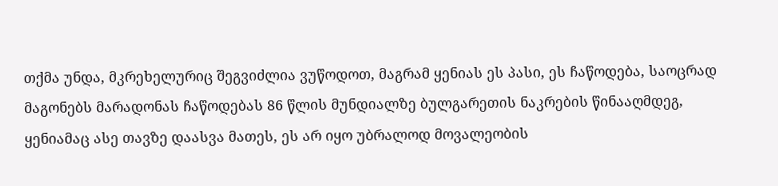თქმა უნდა, მკრეხელურიც შეგვიძლია ვუწოდოთ, მაგრამ ყენიას ეს პასი, ეს ჩაწოდება, საოცრად მაგონებს მარადონას ჩაწოდებას 86 წლის მუნდიალზე ბულგარეთის ნაკრების წინააღმდეგ, ყენიამაც ასე თავზე დაასვა მათეს, ეს არ იყო უბრალოდ მოვალეობის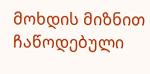მოხდის მიზნით ჩაწოდებული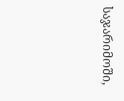საჯარიმოში,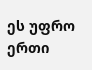ეს უფრო ერთი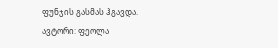ფუნჯის გასმას ჰგავდა.
ავტორი: ფეოლა